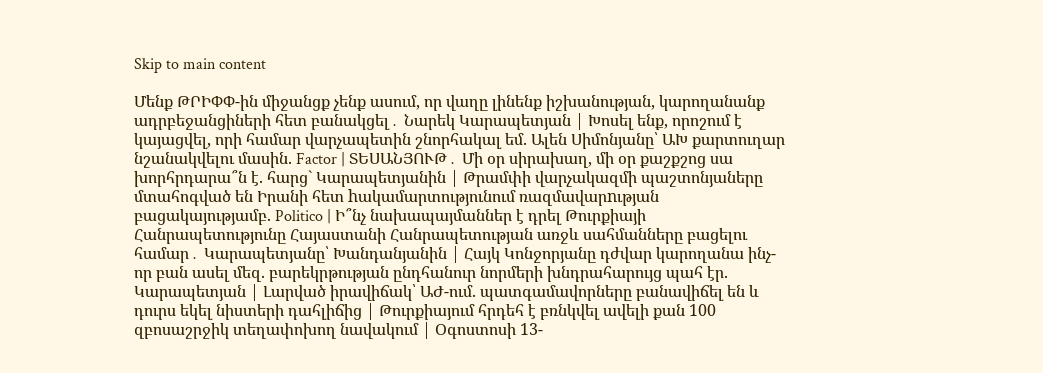Skip to main content

Մենք ԹՐԻՓՓ-ին միջանցք չենք ասում, որ վաղը լինենք իշխանության, կարողանանք ադրբեջանցիների հետ բանակցել․ Նարեկ Կարապետյան | Խոսել ենք, որոշում է կայացվել, որի համար վարչապետին շնորհակալ եմ. Ալեն Սիմոնյանը՝ ԱԽ քարտուղար նշանակվելու մասին. Factor | ՏԵՍԱՆՅՈՒԹ․ Մի օր սիրախաղ, մի օր քաշքշոց սա խորհրդարա՞ն է. հարց` Կարապետյանին | Թրամփի վարչակազմի պաշտոնյաները մտահոգված են Իրանի հետ hակամարտությունում ռազմավարnւթյան բացակայությամբ. Politico | Ի՞նչ նախապայմաններ է դրել Թուրքիայի Հանրապետությունը Հայաստանի Հանրապետության առջև սահմանները բացելու համար․ Կարապետյանը՝ Խանդանյանին | Հայկ Կոնջորյանը դժվար կարողանա ինչ-որ բան ասել մեզ. բարեկրթության ընդհանուր նորմերի խնդրահարույց պահ էր. Կարապետյան | Լարված իրավիճակ՝ ԱԺ-ում. պատգամավորները բանավիճել են և դուրս եկել նիստերի դահլիճից | Թուրքիայում հրդեհ է բռնկվել ավելի քան 100 զբոսաշրջիկ տեղափոխող նավակում | Օգոստոսի 13-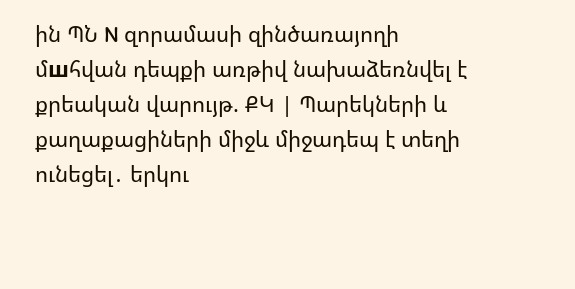ին ՊՆ N զորամասի զինծառայողի մшհվան դեպքի առթիվ նախաձեռնվել է քրեական վարույթ. ՔԿ | Պարեկների և քաղաքացիների միջև միջադեպ է տեղի ունեցել․ երկու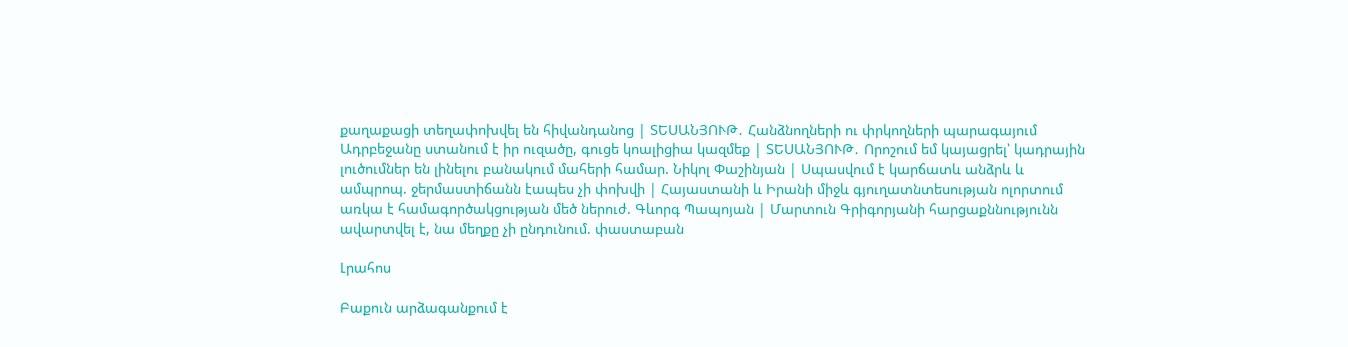քաղաքացի տեղափոխվել են հիվանդանոց | ՏԵՍԱՆՅՈՒԹ․ Հանձնողների ու փրկողների պարագայում Ադրբեջանը ստանում է իր ուզածը, գուցե կոալիցիա կազմեք | ՏԵՍԱՆՅՈՒԹ․ Որոշում եմ կայացրել՝ կադրային լուծումներ են լինելու բանակում մահերի համար. Նիկոլ Փաշինյան | Սպասվում է կարճատև անձրև և ամպրոպ. ջերմաստիճանն էապես չի փոխվի | Հայաստանի և Իրանի միջև գյուղատնտեսության ոլորտում առկա է համագործակցության մեծ ներուժ. Գևորգ Պապոյան | Մարտուն Գրիգորյանի հարցաքննությունն ավարտվել է, նա մեղքը չի ընդունում. փաստաբան

Լրահոս

Բաքուն արձագանքում է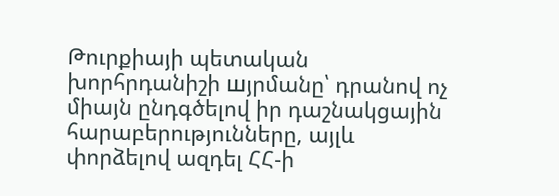Թուրքիայի պետական խորհրդանիշի шյրմանը՝ դրանով ոչ միայն ընդգծելով իր դաշնակցային հարաբերությունները, այլև փորձելով ազդել ՀՀ-ի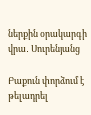ներքին օրակարգի վրա․ Սուրենյանց

Բաքուն փորձում է թելադրել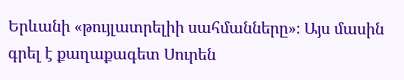Երևանի «թույլատրելիի սահմանները»։ Այս մասին գրել է քաղաքագետ Սուրեն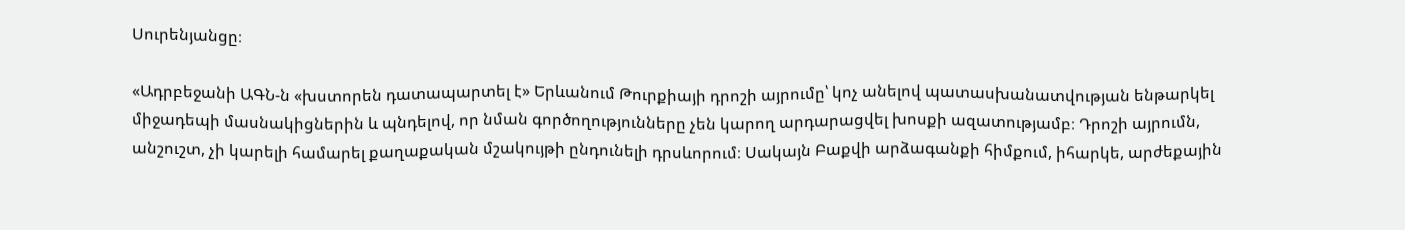Սուրենյանցը։

«Ադրբեջանի ԱԳՆ-ն «խստորեն դատապարտել է» Երևանում Թուրքիայի դրոշի այրումը՝ կոչ անելով պատասխանատվության ենթարկել միջադեպի մասնակիցներին և պնդելով, որ նման գործողությունները չեն կարող արդարացվել խոսքի ազատությամբ։ Դրոշի այրումն, անշուշտ, չի կարելի համարել քաղաքական մշակույթի ընդունելի դրսևորում։ Սակայն Բաքվի արձագանքի հիմքում, իհարկե, արժեքային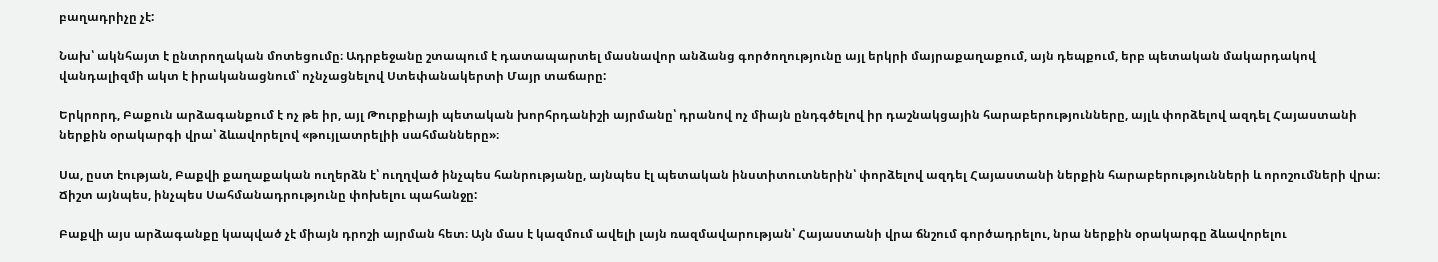բաղադրիչը չէ:

Նախ՝ ակնհայտ է ընտրողական մոտեցումը։ Ադրբեջանը շտապում է դատապարտել մասնավոր անձանց գործողությունը այլ երկրի մայրաքաղաքում, այն դեպքում, երբ պետական մակարդակով վանդալիզմի ակտ է իրականացնում՝ ոչնչացնելով Ստեփանակերտի Մայր տաճարը:

Երկրորդ, Բաքուն արձագանքում է ոչ թե իր, այլ Թուրքիայի պետական խորհրդանիշի այրմանը՝ դրանով ոչ միայն ընդգծելով իր դաշնակցային հարաբերությունները, այլև փորձելով ազդել Հայաստանի ներքին օրակարգի վրա՝ ձևավորելով «թույլատրելիի սահմանները»։

Սա, ըստ էության, Բաքվի քաղաքական ուղերձն է՝ ուղղված ինչպես հանրությանը, այնպես էլ պետական ինստիտուտներին՝ փորձելով ազդել Հայաստանի ներքին հարաբերությունների և որոշումների վրա։ Ճիշտ այնպես, ինչպես Սահմանադրությունը փոխելու պահանջը:

Բաքվի այս արձագանքը կապված չէ միայն դրոշի այրման հետ։ Այն մաս է կազմում ավելի լայն ռազմավարության՝ Հայաստանի վրա ճնշում գործադրելու, նրա ներքին օրակարգը ձևավորելու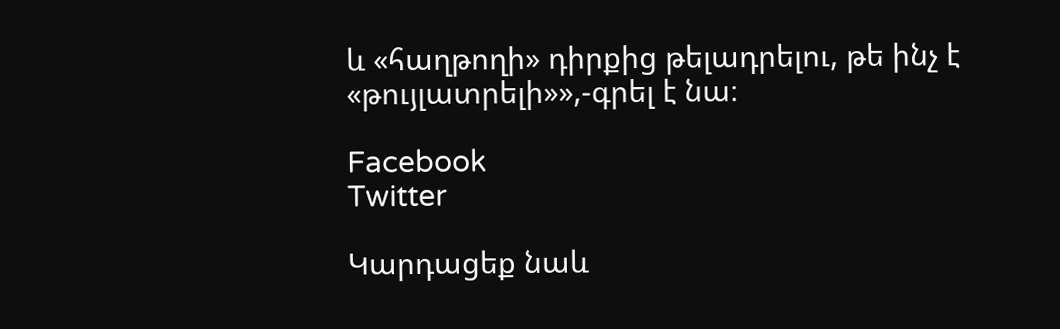և «հաղթողի» դիրքից թելադրելու, թե ինչ է «թույլատրելի»»,-գրել է նա։

Facebook
Twitter

Կարդացեք նաև